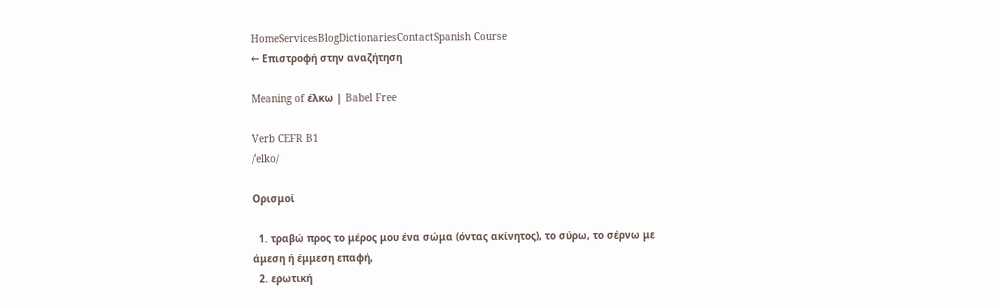HomeServicesBlogDictionariesContactSpanish Course
← Επιστροφή στην αναζήτηση

Meaning of έλκω | Babel Free

Verb CEFR B1
/ˈelko/

Ορισμοί

  1. τραβώ προς το μέρος μου ένα σώμα (όντας ακίνητος), το σύρω, το σέρνω με άμεση ή έμμεση επαφή,
  2. ερωτική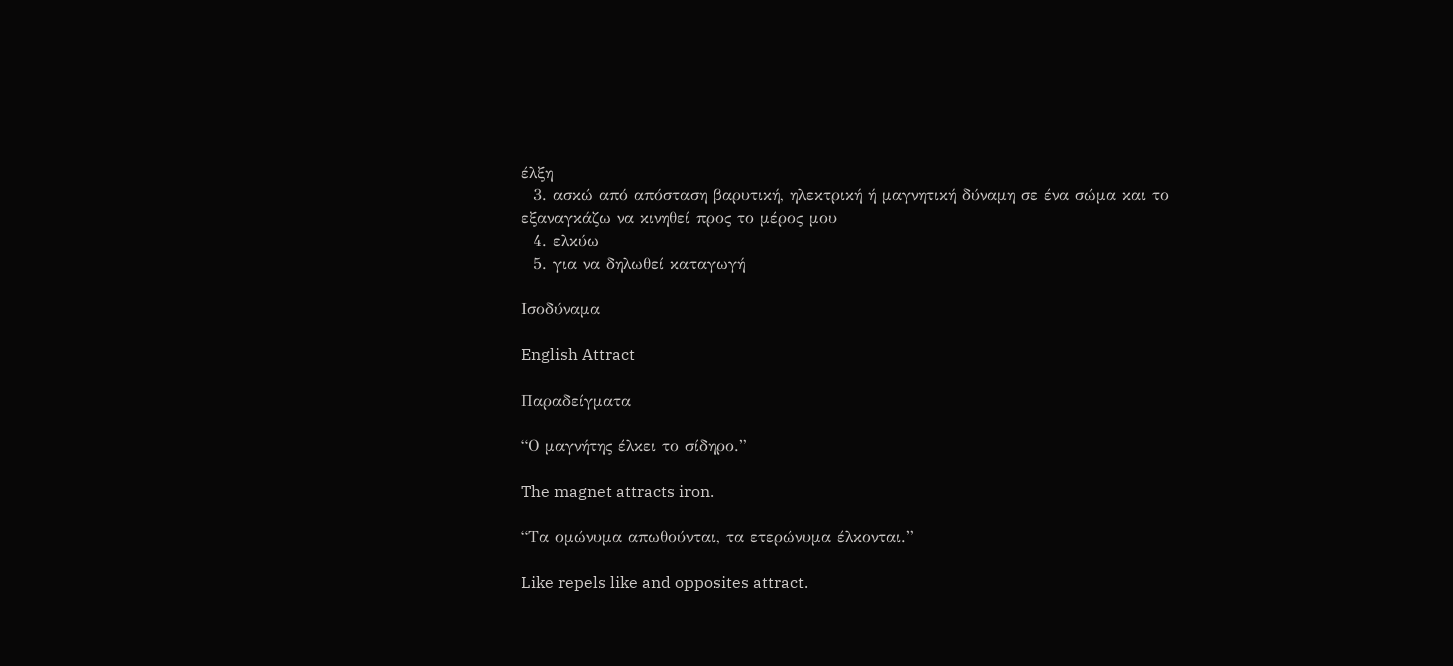έλξη
  3. ασκώ από απόσταση βαρυτική, ηλεκτρική ή μαγνητική δύναμη σε ένα σώμα και το εξαναγκάζω να κινηθεί προς το μέρος μου
  4. ελκύω
  5. για να δηλωθεί καταγωγή

Ισοδύναμα

English Attract

Παραδείγματα

“Ο μαγνήτης έλκει το σίδηρο.”

The magnet attracts iron.

“Τα ομώνυμα απωθούνται, τα ετερώνυμα έλκονται.”

Like repels like and opposites attract.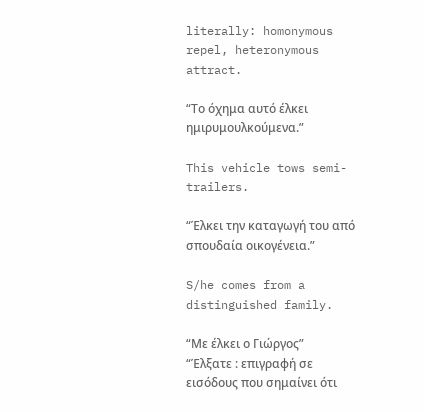literally: homonymous repel, heteronymous attract.

“Το όχημα αυτό έλκει ημιρυμουλκούμενα.”

This vehicle tows semi-trailers.

“Έλκει την καταγωγή του από σπουδαία οικογένεια.”

S/he comes from a distinguished family.

“Με έλκει ο Γιώργος”
“Έλξατε : επιγραφή σε εισόδους που σημαίνει ότι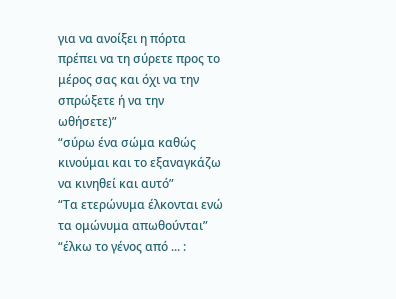για να ανοίξει η πόρτα πρέπει να τη σύρετε προς το μέρος σας και όχι να την σπρώξετε ή να την ωθήσετε)”
“σύρω ένα σώμα καθώς κινούμαι και το εξαναγκάζω να κινηθεί και αυτό”
“Τα ετερώνυμα έλκονται ενώ τα ομώνυμα απωθούνται”
“έλκω το γένος από ... :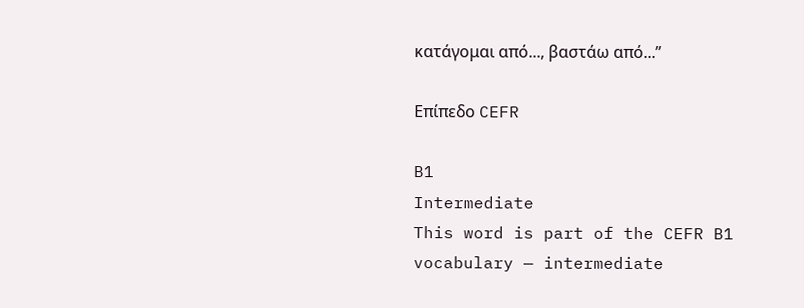κατάγομαι από..., βαστάω από...”

Επίπεδο CEFR

B1
Intermediate
This word is part of the CEFR B1 vocabulary — intermediate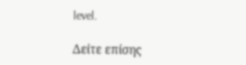level.

Δείτε επίσης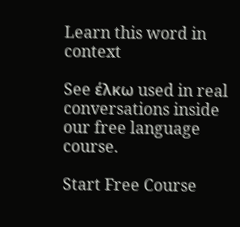Learn this word in context

See έλκω used in real conversations inside our free language course.

Start Free Course